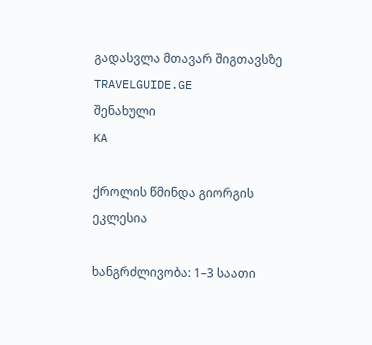გადასვლა მთავარ შიგთავსზე
TRAVELGUIDE.GE
შენახული
KA

ქროლის წმინდა გიორგის ეკლესია

ხანგრძლივობა: 1–3 საათი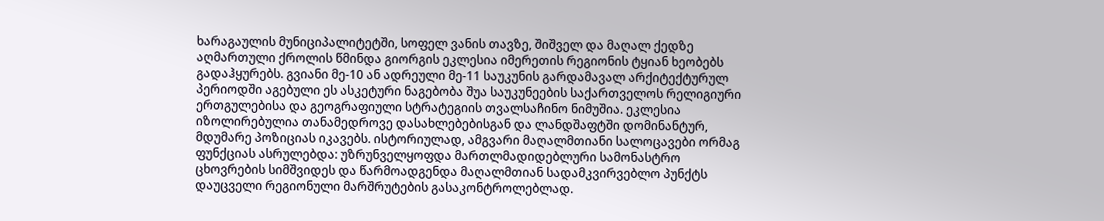ხარაგაულის მუნიციპალიტეტში, სოფელ ვანის თავზე, შიშველ და მაღალ ქედზე აღმართული ქროლის წმინდა გიორგის ეკლესია იმერეთის რეგიონის ტყიან ხეობებს გადაჰყურებს. გვიანი მე-10 ან ადრეული მე-11 საუკუნის გარდამავალ არქიტექტურულ პერიოდში აგებული ეს ასკეტური ნაგებობა შუა საუკუნეების საქართველოს რელიგიური ერთგულებისა და გეოგრაფიული სტრატეგიის თვალსაჩინო ნიმუშია. ეკლესია იზოლირებულია თანამედროვე დასახლებებისგან და ლანდშაფტში დომინანტურ, მდუმარე პოზიციას იკავებს. ისტორიულად, ამგვარი მაღალმთიანი სალოცავები ორმაგ ფუნქციას ასრულებდა: უზრუნველყოფდა მართლმადიდებლური სამონასტრო ცხოვრების სიმშვიდეს და წარმოადგენდა მაღალმთიან სადამკვირვებლო პუნქტს დაუცველი რეგიონული მარშრუტების გასაკონტროლებლად.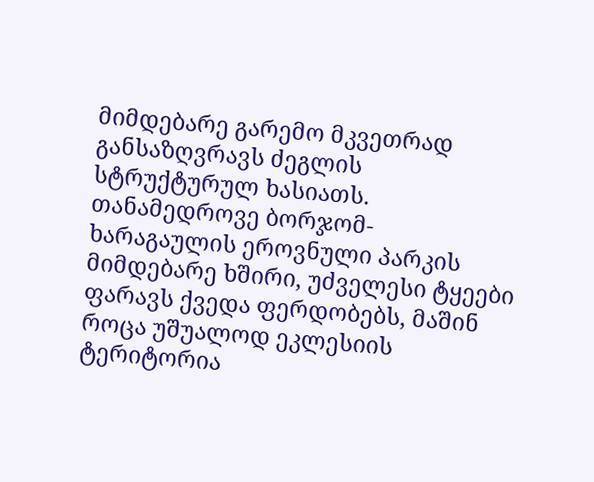მიმდებარე გარემო მკვეთრად განსაზღვრავს ძეგლის სტრუქტურულ ხასიათს. თანამედროვე ბორჯომ-ხარაგაულის ეროვნული პარკის მიმდებარე ხშირი, უძველესი ტყეები ფარავს ქვედა ფერდობებს, მაშინ როცა უშუალოდ ეკლესიის ტერიტორია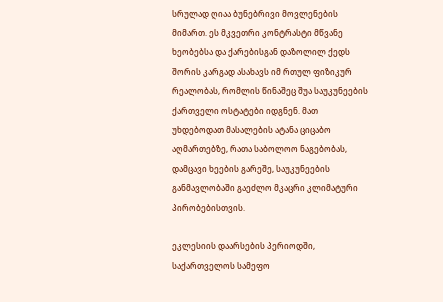სრულად ღიაა ბუნებრივი მოვლენების მიმართ. ეს მკვეთრი კონტრასტი მწვანე ხეობებსა და ქარებისგან დაზოლილ ქედს შორის კარგად ასახავს იმ რთულ ფიზიკურ რეალობას, რომლის წინაშეც შუა საუკუნეების ქართველი ოსტატები იდგნენ. მათ უხდებოდათ მასალების ატანა ციცაბო აღმართებზე, რათა საბოლოო ნაგებობას, დამცავი ხეების გარეშე, საუკუნეების განმავლობაში გაეძლო მკაცრი კლიმატური პირობებისთვის.

ეკლესიის დაარსების პერიოდში, საქართველოს სამეფო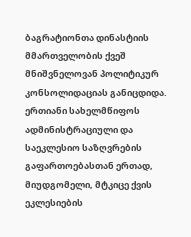ბაგრატიონთა დინასტიის მმართველობის ქვეშ მნიშვნელოვან პოლიტიკურ კონსოლიდაციას განიცდიდა. ერთიანი სახელმწიფოს ადმინისტრაციული და საეკლესიო საზღვრების გაფართოებასთან ერთად, მიუდგომელი, მტკიცე ქვის ეკლესიების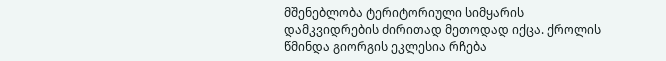მშენებლობა ტერიტორიული სიმყარის დამკვიდრების ძირითად მეთოდად იქცა. ქროლის წმინდა გიორგის ეკლესია რჩება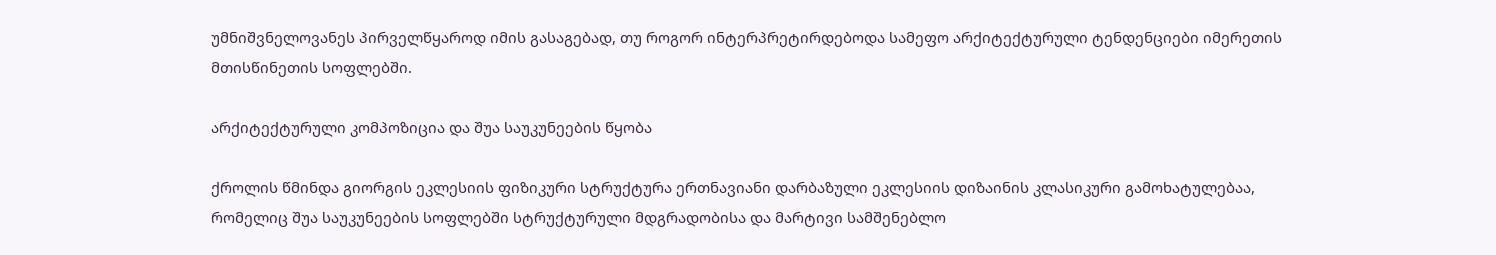უმნიშვნელოვანეს პირველწყაროდ იმის გასაგებად, თუ როგორ ინტერპრეტირდებოდა სამეფო არქიტექტურული ტენდენციები იმერეთის მთისწინეთის სოფლებში.

არქიტექტურული კომპოზიცია და შუა საუკუნეების წყობა

ქროლის წმინდა გიორგის ეკლესიის ფიზიკური სტრუქტურა ერთნავიანი დარბაზული ეკლესიის დიზაინის კლასიკური გამოხატულებაა, რომელიც შუა საუკუნეების სოფლებში სტრუქტურული მდგრადობისა და მარტივი სამშენებლო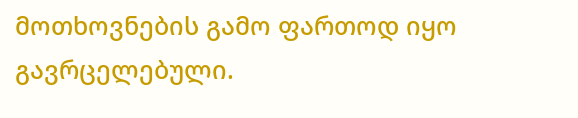მოთხოვნების გამო ფართოდ იყო გავრცელებული.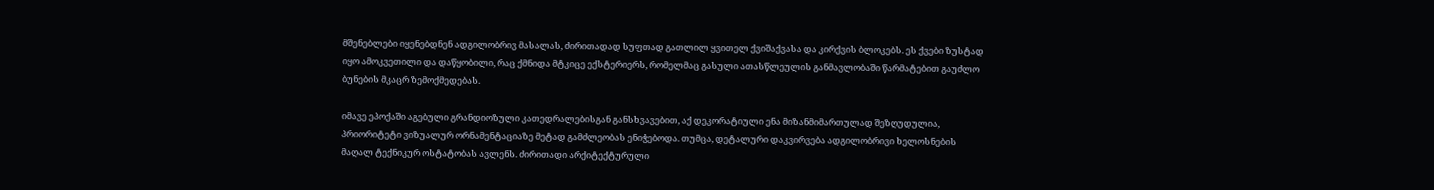მშენებლები იყენებდნენ ადგილობრივ მასალას, ძირითადად სუფთად გათლილ ყვითელ ქვიშაქვასა და კირქვის ბლოკებს. ეს ქვები ზუსტად იყო ამოკვეთილი და დაწყობილი, რაც ქმნიდა მტკიცე ექსტერიერს, რომელმაც გასული ათასწლეულის განმავლობაში წარმატებით გაუძლო ბუნების მკაცრ ზემოქმედებას.

იმავე ეპოქაში აგებული გრანდიოზული კათედრალებისგან განსხვავებით, აქ დეკორატიული ენა მიზანმიმართულად შეზღუდულია, პრიორიტეტი ვიზუალურ ორნამენტაციაზე მეტად გამძლეობას ენიჭებოდა. თუმცა, დეტალური დაკვირვება ადგილობრივი ხელოსნების მაღალ ტექნიკურ ოსტატობას ავლენს. ძირითადი არქიტექტურული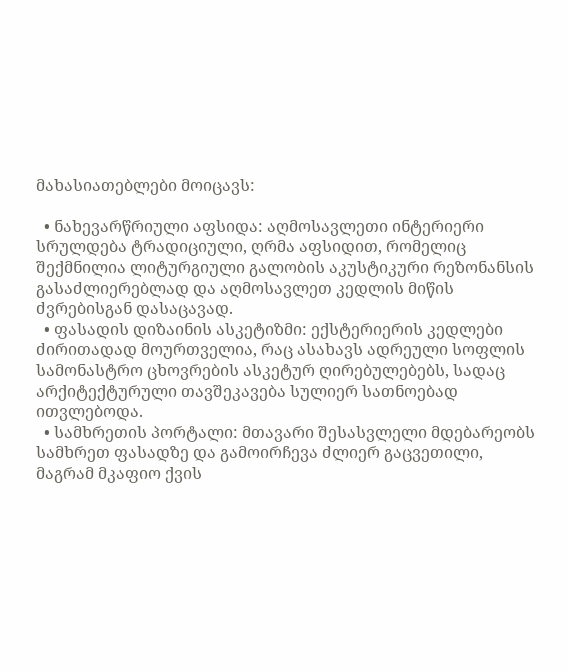მახასიათებლები მოიცავს:

  • ნახევარწრიული აფსიდა: აღმოსავლეთი ინტერიერი სრულდება ტრადიციული, ღრმა აფსიდით, რომელიც შექმნილია ლიტურგიული გალობის აკუსტიკური რეზონანსის გასაძლიერებლად და აღმოსავლეთ კედლის მიწის ძვრებისგან დასაცავად.
  • ფასადის დიზაინის ასკეტიზმი: ექსტერიერის კედლები ძირითადად მოურთველია, რაც ასახავს ადრეული სოფლის სამონასტრო ცხოვრების ასკეტურ ღირებულებებს, სადაც არქიტექტურული თავშეკავება სულიერ სათნოებად ითვლებოდა.
  • სამხრეთის პორტალი: მთავარი შესასვლელი მდებარეობს სამხრეთ ფასადზე და გამოირჩევა ძლიერ გაცვეთილი, მაგრამ მკაფიო ქვის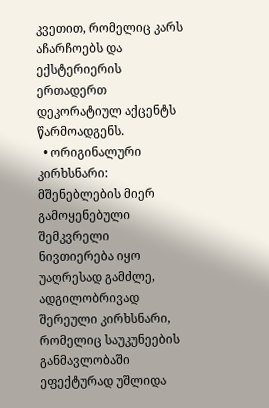კვეთით, რომელიც კარს აჩარჩოებს და ექსტერიერის ერთადერთ დეკორატიულ აქცენტს წარმოადგენს.
  • ორიგინალური კირხსნარი: მშენებლების მიერ გამოყენებული შემკვრელი ნივთიერება იყო უაღრესად გამძლე, ადგილობრივად შერეული კირხსნარი, რომელიც საუკუნეების განმავლობაში ეფექტურად უშლიდა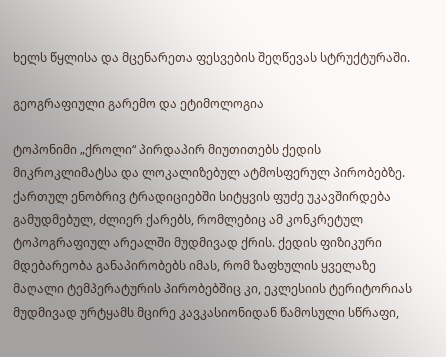ხელს წყლისა და მცენარეთა ფესვების შეღწევას სტრუქტურაში.

გეოგრაფიული გარემო და ეტიმოლოგია

ტოპონიმი „ქროლი“ პირდაპირ მიუთითებს ქედის მიკროკლიმატსა და ლოკალიზებულ ატმოსფერულ პირობებზე. ქართულ ენობრივ ტრადიციებში სიტყვის ფუძე უკავშირდება გამუდმებულ, ძლიერ ქარებს, რომლებიც ამ კონკრეტულ ტოპოგრაფიულ არეალში მუდმივად ქრის. ქედის ფიზიკური მდებარეობა განაპირობებს იმას, რომ ზაფხულის ყველაზე მაღალი ტემპერატურის პირობებშიც კი, ეკლესიის ტერიტორიას მუდმივად ურტყამს მცირე კავკასიონიდან წამოსული სწრაფი,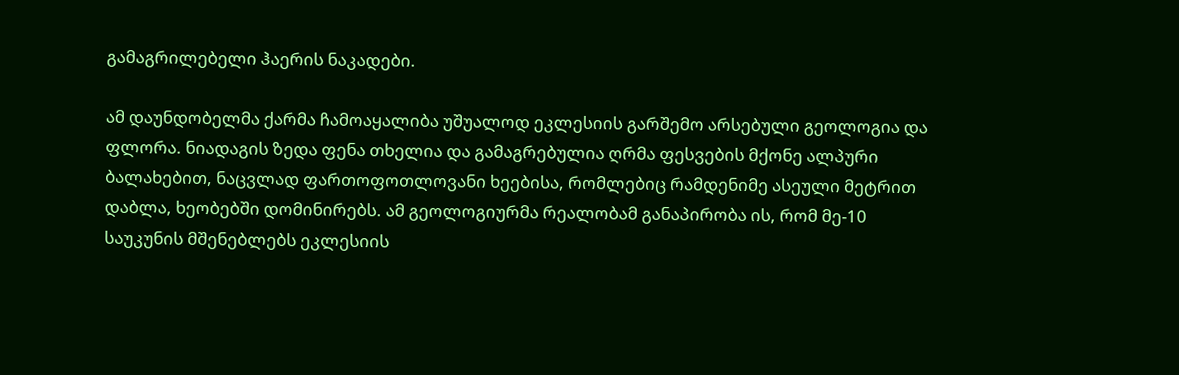გამაგრილებელი ჰაერის ნაკადები.

ამ დაუნდობელმა ქარმა ჩამოაყალიბა უშუალოდ ეკლესიის გარშემო არსებული გეოლოგია და ფლორა. ნიადაგის ზედა ფენა თხელია და გამაგრებულია ღრმა ფესვების მქონე ალპური ბალახებით, ნაცვლად ფართოფოთლოვანი ხეებისა, რომლებიც რამდენიმე ასეული მეტრით დაბლა, ხეობებში დომინირებს. ამ გეოლოგიურმა რეალობამ განაპირობა ის, რომ მე-10 საუკუნის მშენებლებს ეკლესიის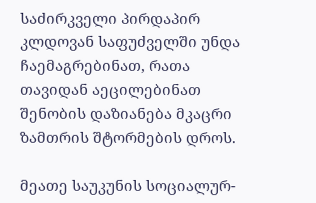საძირკველი პირდაპირ კლდოვან საფუძველში უნდა ჩაემაგრებინათ, რათა თავიდან აეცილებინათ შენობის დაზიანება მკაცრი ზამთრის შტორმების დროს.

მეათე საუკუნის სოციალურ-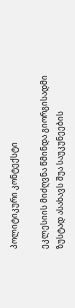პოლიტიკური კონტექსტი

ეკლესიის მიძღვნა წმინდა გიორგისადმი ზუსტად ასახავს შუა საუკუნეების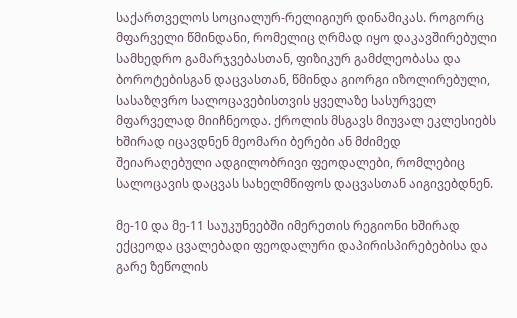საქართველოს სოციალურ-რელიგიურ დინამიკას. როგორც მფარველი წმინდანი, რომელიც ღრმად იყო დაკავშირებული სამხედრო გამარჯვებასთან, ფიზიკურ გამძლეობასა და ბოროტებისგან დაცვასთან, წმინდა გიორგი იზოლირებული, სასაზღვრო სალოცავებისთვის ყველაზე სასურველ მფარველად მიიჩნეოდა. ქროლის მსგავს მიუვალ ეკლესიებს ხშირად იცავდნენ მეომარი ბერები ან მძიმედ შეიარაღებული ადგილობრივი ფეოდალები, რომლებიც სალოცავის დაცვას სახელმწიფოს დაცვასთან აიგივებდნენ.

მე-10 და მე-11 საუკუნეებში იმერეთის რეგიონი ხშირად ექცეოდა ცვალებადი ფეოდალური დაპირისპირებებისა და გარე ზეწოლის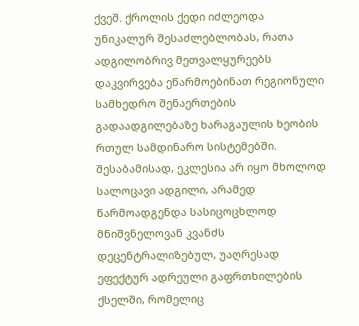ქვეშ. ქროლის ქედი იძლეოდა უნიკალურ შესაძლებლობას, რათა ადგილობრივ მეთვალყურეებს დაკვირვება ეწარმოებინათ რეგიონული სამხედრო შენაერთების გადაადგილებაზე ხარაგაულის ხეობის რთულ სამდინარო სისტემებში. შესაბამისად, ეკლესია არ იყო მხოლოდ სალოცავი ადგილი, არამედ წარმოადგენდა სასიცოცხლოდ მნიშვნელოვან კვანძს დეცენტრალიზებულ, უაღრესად ეფექტურ ადრეული გაფრთხილების ქსელში, რომელიც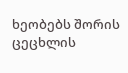ხეობებს შორის ცეცხლის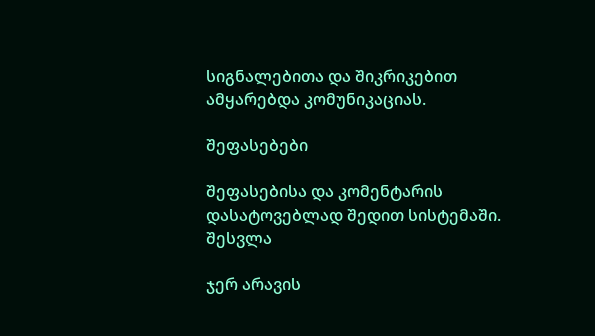სიგნალებითა და შიკრიკებით ამყარებდა კომუნიკაციას.

შეფასებები

შეფასებისა და კომენტარის დასატოვებლად შედით სისტემაში. შესვლა

ჯერ არავის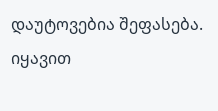დაუტოვებია შეფასება. იყავით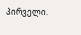პირველი.